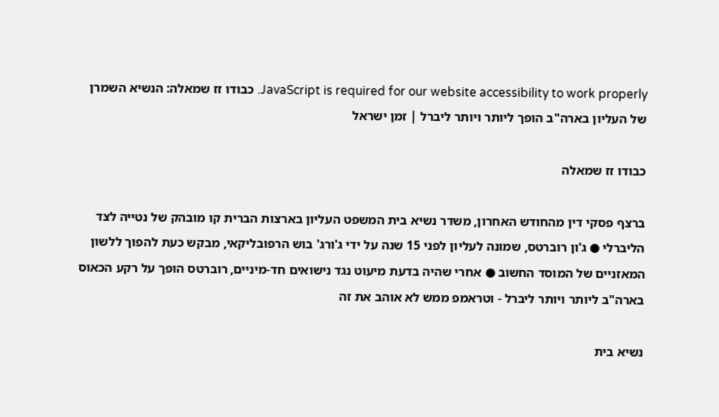JavaScript is required for our website accessibility to work properly. כבודו זז שמאלה: הנשיא השמרן של העליון בארה"ב הופך ליותר ויותר ליברל | זמן ישראל

כבודו זז שמאלה

ברצף פסקי דין מהחודש האחרון, משדר נשיא בית המשפט העליון בארצות הברית קו מובהק של נטייה לצד הליברלי ● ג'ון רוברטס, שמונה לעליון לפני 15 שנה על ידי ג'ורג' בוש הרפובליקאי, מבקש כעת להפוך ללשון המאזניים של המוסד החשוב ● אחרי שהיה בדעת מיעוט נגד נישואים חד-מיניים, רוברטס הופך על רקע הכאוס בארה"ב ליותר ויותר ליברל - וטראמפ ממש לא אוהב את זה

נשיא בית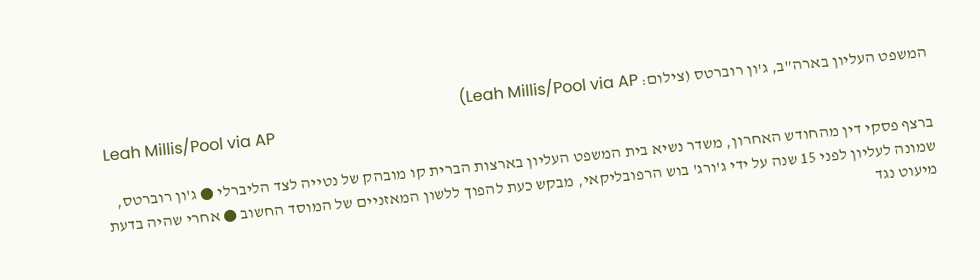המשפט העליון בארה"ב, ג'ון רוברטס (צילום: Leah Millis/Pool via AP)
Leah Millis/Pool via AP

ברצף פסקי דין מהחודש האחרון, משדר נשיא בית המשפט העליון בארצות הברית קו מובהק של נטייה לצד הליברלי ● ג'ון רוברטס, שמונה לעליון לפני 15 שנה על ידי ג'ורג' בוש הרפובליקאי, מבקש כעת להפוך ללשון המאזניים של המוסד החשוב ● אחרי שהיה בדעת מיעוט נגד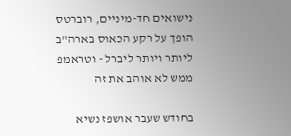נישואים חד-מיניים, רוברטס הופך על רקע הכאוס בארה"ב ליותר ויותר ליברל - וטראמפ ממש לא אוהב את זה

בחודש שעבר אושפז נשיא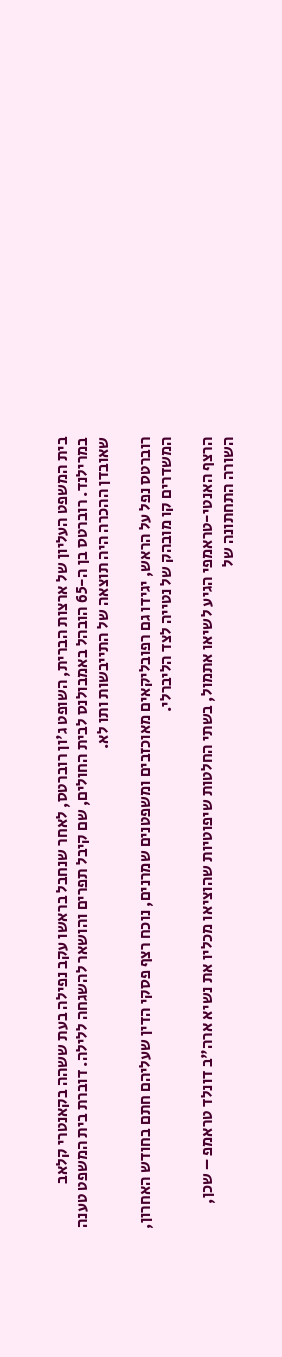בית המשפט העליון של ארצות הברית, השופט ג'ון רוברטס, לאחר שנחבל בראשו עקב נפילה בעת ששהה בקאנטרי קלאב במרילנד. רוברטס בן ה-65 הובהל באמבולנס לבית החולים, שם קיבל תפרים והושאר להשגחה ללילה. דוברת בית המשפט טענה שאובדן ההכרה היה תוצאה של התייבשות ותו לא.

רוברטס נפל על הראש, יגידו גם רפובליקאים מאוכזבים ומשפטנים שמרנים, נוכח רצף פסקי הדין שעליהם חתם בחודש האחרון, המשדרים קו מובהק של נטייה לצד הליברלי.

הרצף האנטי-טראמפי הגיע לשיאו אתמול, בשתי החלטות שיפוטיות שהוציאו מכליו את נשיא ארה"ב דונלד טראמפ – שכן, השורה התחתונה של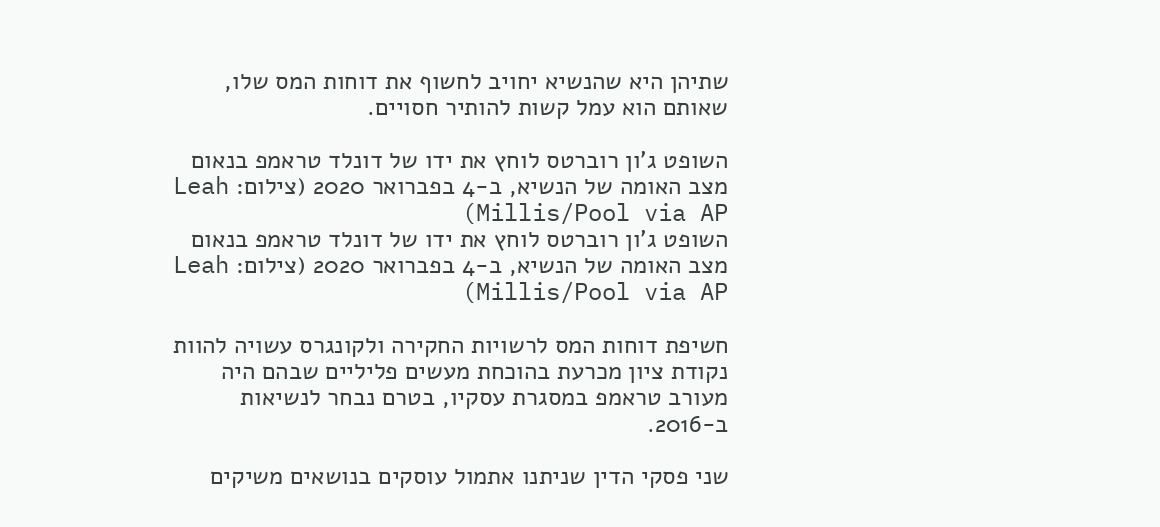שתיהן היא שהנשיא יחויב לחשוף את דוחות המס שלו, שאותם הוא עמל קשות להותיר חסויים.

השופט ג'ון רוברטס לוחץ את ידו של דונלד טראמפ בנאום מצב האומה של הנשיא, ב-4 בפברואר 2020 (צילום: Leah Millis/Pool via AP)
השופט ג'ון רוברטס לוחץ את ידו של דונלד טראמפ בנאום מצב האומה של הנשיא, ב-4 בפברואר 2020 (צילום: Leah Millis/Pool via AP)

חשיפת דוחות המס לרשויות החקירה ולקונגרס עשויה להוות נקודת ציון מכרעת בהוכחת מעשים פליליים שבהם היה מעורב טראמפ במסגרת עסקיו, בטרם נבחר לנשיאות ב-2016.

שני פסקי הדין שניתנו אתמול עוסקים בנושאים משיקים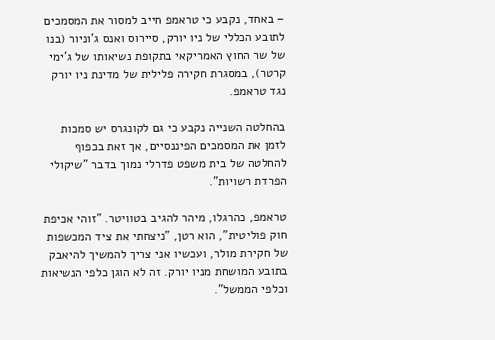– באחד, נקבע כי טראמפ חייב למסור את המסמכים לתובע הכללי של ניו יורק, סיירוס ואנס ג'וניור (בנו של שר החוץ האמריקאי בתקופת נשיאותו של ג'ימי קרטר), במסגרת חקירה פלילית של מדינת ניו יורק נגד טראמפ.

בהחלטה השנייה נקבע כי גם לקונגרס יש סמכות לזמן את המסמכים הפיננסיים, אך זאת בכפוף להחלטה של בית משפט פדרלי נמוך בדבר "שיקולי הפרדת רשויות".

טראמפ, כהרגלו, מיהר להגיב בטוויטר. "זוהי אכיפת חוק פוליטית", הוא רטן, "ניצחתי את ציד המכשפות של חקירת מולר, ועכשיו אני צריך להמשיך להיאבק בתובע המושחת מניו יורק. זה לא הוגן כלפי הנשיאות וכלפי הממשל".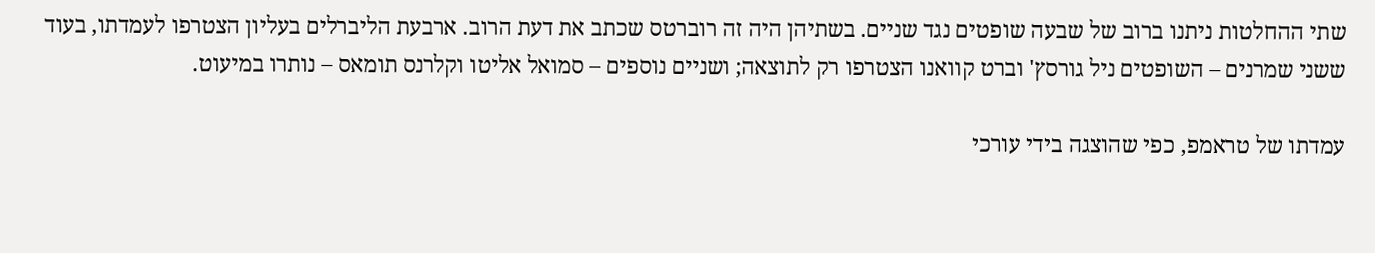שתי ההחלטות ניתנו ברוב של שבעה שופטים נגד שניים. בשתיהן היה זה רוברטס שכתב את דעת הרוב. ארבעת הליברלים בעליון הצטרפו לעמדתו, בעוד ששני שמרנים – השופטים ניל גורסץ' וברט קוואנו הצטרפו רק לתוצאה; ושניים נוספים – סמואל אליטו וקלרנס תומאס – נותרו במיעוט.

עמדתו של טראמפ, כפי שהוצגה בידי עורכי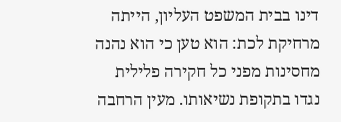דינו בבית המשפט העליון, הייתה מרחיקת לכת: הוא טען כי הוא נהנה מחסינות מפני כל חקירה פלילית נגדו בתקופת נשיאותו. מעין הרחבה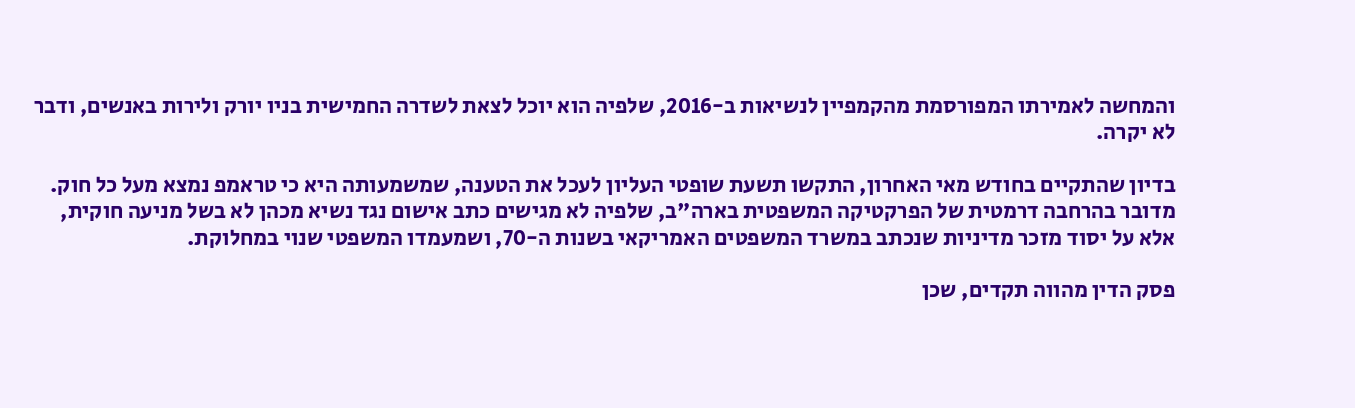והמחשה לאמירתו המפורסמת מהקמפיין לנשיאות ב-2016, שלפיה הוא יוכל לצאת לשדרה החמישית בניו יורק ולירות באנשים, ודבר לא יקרה.

בדיון שהתקיים בחודש מאי האחרון, התקשו תשעת שופטי העליון לעכל את הטענה, שמשמעותה היא כי טראמפ נמצא מעל כל חוק. מדובר בהרחבה דרמטית של הפרקטיקה המשפטית בארה"ב, שלפיה לא מגישים כתב אישום נגד נשיא מכהן לא בשל מניעה חוקית, אלא על יסוד מזכר מדיניות שנכתב במשרד המשפטים האמריקאי בשנות ה-70, ושמעמדו המשפטי שנוי במחלוקת.

פסק הדין מהווה תקדים, שכן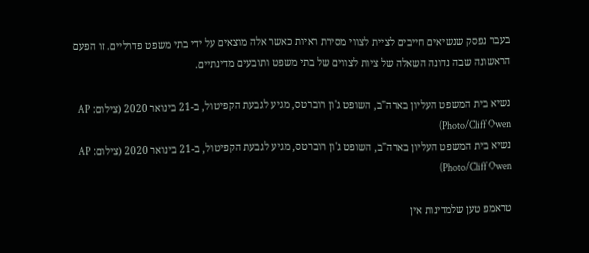בעבר נפסק שנשיאים חייבים לציית לצווי מסירת ראיות כאשר אלה מוצאים על ידי בתי משפט פדרליים. זו הפעם הראשונה שבה נדונה השאלה של ציות לצווים של בתי משפט ותובעים מדינתיים.

נשיא בית המשפט העליון בארה"ב, השופט ג'ון רוברטס, מגיע לגבעת הקפיטול, ב-21 בינואר 2020 (צילום: AP Photo/Cliff Owen)
נשיא בית המשפט העליון בארה"ב, השופט ג'ון רוברטס, מגיע לגבעת הקפיטול, ב-21 בינואר 2020 (צילום: AP Photo/Cliff Owen)

טראמפ טען שלמדינות אין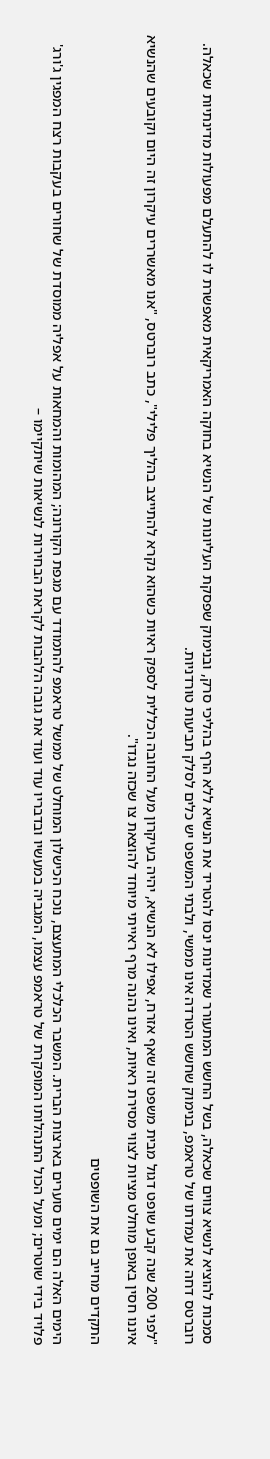סמכות להוציא לנשיא צווים שכאלה, בשל החשש המתעורר שמדינות ינסו להטריד את הנשיא ללא הרף בהליכי סרק, ובנימוק שפסקת העליונות של הנשיא בחוקה האמריקאית מאפשרת לו להתעלם מפעולות מדינתיות שכאלה. רוברטס דחה את עמדתו של טראמפ, בנימוק שחשש הטרדה אינו ממשי, ולבתי המשפט יש כלים לסלק תביעות טורדניות.

"לפני 200 שנה קבע שופט דגול מבית משפט זה שאף אזרח, אפילו לא הנשיא, יהיה בעיקרון מעל החובה הכללית לספק ראיות כשהוא נקרא להתייצב בהליך פלילי", כתב רוברטס, "אנו מאשררים עיקרון זה היום וקובעים שהנשיא איננו חסין באופן מוחלט מציות לצווי מסירת ראיות, ואינו נהנה מרף ראייתי מיוחד להוצאת צו שכזה נגדו".

התקדים מחייב גם את השופטים

הימים האלה הם ימים סוערים בארצות הברית. המשבר הכלכלי המתעצם, נוכח הכישלון המוחלט של ממשל טראמפ להתמודד עם מגפת הקורונה; המהומות והמחאות על אפליה ממוסדת של שחורים בעקבות רצח המפגין ג'ורג' פלויד בידי שוטרים; ומעל הכול התנהלותו המופקרת של טראמפ עצמו, המגביה במעשיו ובדבריו עוד ועוד את גובה הלהבות לקראת הבחירות לנשיאות שיתקיימו –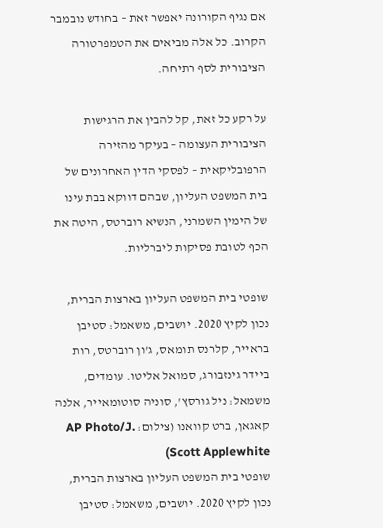אם נגיף הקורונה יאפשר זאת – בחודש נובמבר הקרוב. כל אלה מביאים את הטמפרטורה הציבורית לסף רתיחה.

על רקע כל זאת, קל להבין את הרגישות הציבורית העצומה – בעיקר מהזירה הרפובליקאית – לפסקי הדין האחרונים של בית המשפט העליון, שבהם דווקא בבת עינו של הימין השמרני, הנשיא רוברטס, היטה את הכף לטובת פסיקות ליברליות.

שופטי בית המשפט העליון בארצות הברית, נכון לקיץ 2020. יושבים, משאמל: סטיבן בראייר, קלרנס תומאס, ג'ון רוברטס, רות ביידר גינזבורג, סמואל אליטו. עומדים, משמאל: ניל גורסץ', סוניה סוטומאייר, אלנה קאגאן, ברט קוואנו (צילום: AP Photo/J. Scott Applewhite)
שופטי בית המשפט העליון בארצות הברית, נכון לקיץ 2020. יושבים, משאמל: סטיבן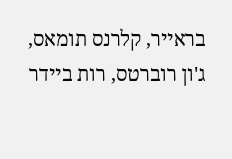בראייר, קלרנס תומאס, ג'ון רוברטס, רות ביידר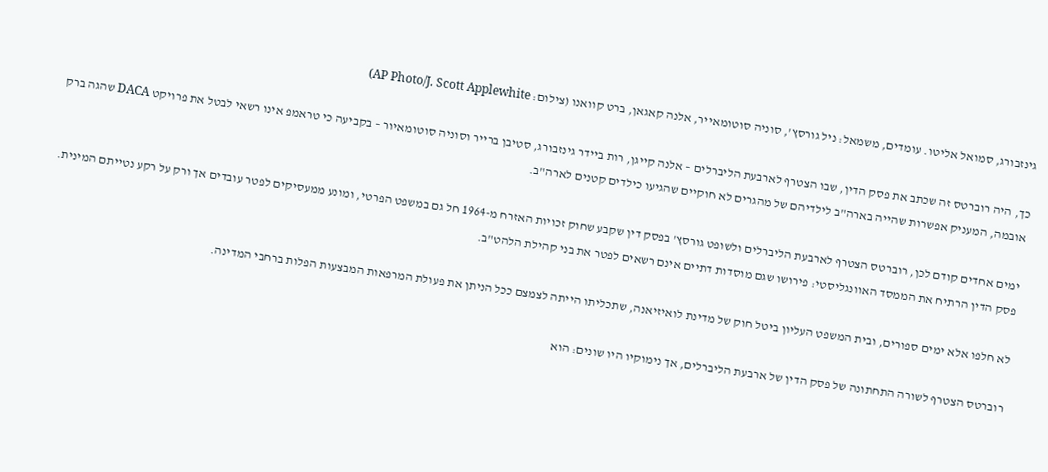גינזבורג, סמואל אליטו. עומדים, משמאל: ניל גורסץ', סוניה סוטומאייר, אלנה קאגאן, ברט קוואנו (צילום: AP Photo/J. Scott Applewhite)

כך, היה רוברטס זה שכתב את פסק הדין, שבו הצטרף לארבעת הליברלים – אלנה קייגן, רות ביידר גינזבורג, סטיבן ברייר וסוניה סוטומאיור – בקביעה כי טראמפ אינו רשאי לבטל את פרויקט DACA שהגה ברק אובמה, המעניק אפשרות שהייה בארה"ב לילדיהם של מהגרים לא חוקיים שהגיעו כילדים קטנים לארה"ב.

ימים אחדים קודם לכן, רוברטס הצטרף לארבעת הליברלים ולשופט גורסץ' בפסק דין שקבע שחוק זכויות האזרח מ-1964 חל גם במשפט הפרטי, ומונע ממעסיקים לפטר עובדים אך ורק על רקע נטייתם המינית. פסק הדין הרתיח את הממסד האוונגליסטי: פירושו שגם מוסדות דתיים אינם רשאים לפטר את בני קהילת הלהט"ב.

לא חלפו אלא ימים ספורים, ובית המשפט העליון ביטל חוק של מדינת לואיזיאנה, שתכליתו הייתה לצמצם ככל הניתן את פעולת המרפאות המבצעות הפלות ברחבי המדינה.

רוברטס הצטרף לשורה התחתונה של פסק הדין של ארבעת הליברלים, אך נימוקיו היו שונים: הוא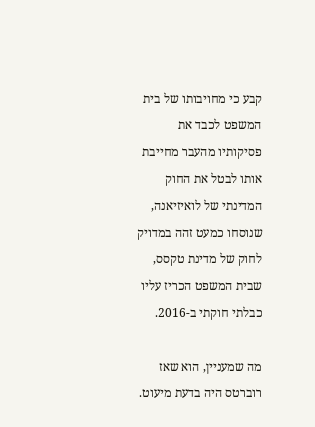קבע כי מחויבותו של בית המשפט לכבד את פסיקותיו מהעבר מחייבת אותו לבטל את החוק המדינתי של לואיזיאנה, שנוסחו כמעט זהה במדויק לחוק של מדינת טקסס, שבית המשפט הכריז עליו כבלתי חוקתי ב-2016.

מה שמעניין, הוא שאז רוברטס היה בדעת מיעוט.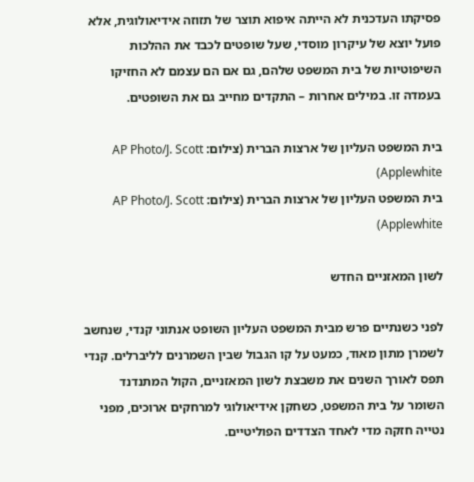פסיקתו העדכנית לא הייתה איפוא תוצר של תזוזה אידיאולוגית, אלא פועל יוצא של עיקרון מוסדי, שעל שופטים לכבד את ההלכות השיפוטיות של בית המשפט שלהם, גם אם הם עצמם לא החזיקו בעמדה זו. במילים אחרות – התקדים מחייב גם את השופטים.

בית המשפט העליון של ארצות הברית (צילום: AP Photo/J. Scott Applewhite)
בית המשפט העליון של ארצות הברית (צילום: AP Photo/J. Scott Applewhite)

לשון המאזניים החדש

לפני כשנתיים פרש מבית המשפט העליון השופט אנתוני קנדי, שנחשב לשמרן מתון מאוד, כמעט על קו הגבול שבין השמרנים לליברלים. קנדי תפס לאורך השנים את משבצת לשון המאזניים, הקול המתנדנד השומר על בית המשפט, כשחקן אידיאולוגי למרחקים ארוכים, מפני נטייה חזקה מדי לאחד הצדדים הפוליטיים.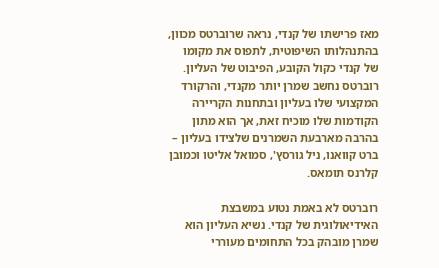מאז פרישתו של קנדי, נראה שרוברטס מכוון, בהתנהלותו השיפוטית, לתפוס את מקומו של קנדי כקול הקובע, הפיבוט של העליון. רוברטס נחשב שמרן יותר מקנדי, והרקורד המקצועי שלו בעליון ובתחנות הקריירה הקודמות שלו מוכיח זאת, אך הוא מתון בהרבה מארבעת השמרנים שלצידו בעליון – ברט קוואנו, ניל גורסץ', סמואל אליטו וכמובן קלרנס תומאס.

רוברטס לא באמת נטוע במשבצת האידיאולוגית של קנדי. נשיא העליון הוא שמרן מובהק בכל התחומים מעוררי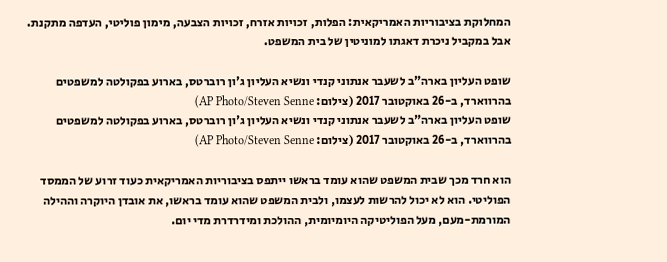המחלוקת בציבוריות האמריקאית: הפלות, זכויות אזרח, זכויות הצבעה, מימון פוליטי, העדפה מתקנת. אבל במקביל ניכרת דאגתו למוניטין של בית המשפט.

שופט העליון בארה"ב לשעבר אנתוני קנדי ונשיא העליון ג'ון רוברטס, בארוע בפקולטה למשפטים בהרווארד, ב-26 באוקטובר 2017 (צילום: AP Photo/Steven Senne)
שופט העליון בארה"ב לשעבר אנתוני קנדי ונשיא העליון ג'ון רוברטס, בארוע בפקולטה למשפטים בהרווארד, ב-26 באוקטובר 2017 (צילום: AP Photo/Steven Senne)

הוא חרד מכך שבית המשפט שהוא עומד בראשו ייתפס בציבוריות האמריקאית כעוד זרוע של הממסד הפוליטי. הוא לא יכול להרשות לעצמו, ולבית המשפט שהוא עומד בראשו, את אובדן היוקרה וההילה המורמת-מעם, מעל הפוליטיקה היומיומית, ההולכת ומידרדרת מדי יום.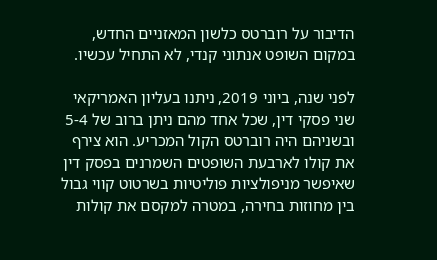הדיבור על רוברטס כלשון המאזניים החדש, במקום השופט אנתוני קנדי, לא התחיל עכשיו.

לפני שנה, ביוני 2019, ניתנו בעליון האמריקאי שני פסקי דין, שכל אחד מהם ניתן ברוב של 5-4 ובשניהם היה רוברטס הקול המכריע. הוא צירף את קולו לארבעת השופטים השמרנים בפסק דין שאיפשר מניפולציות פוליטיות בשרטוט קווי גבול בין מחוזות בחירה, במטרה למקסם את קולות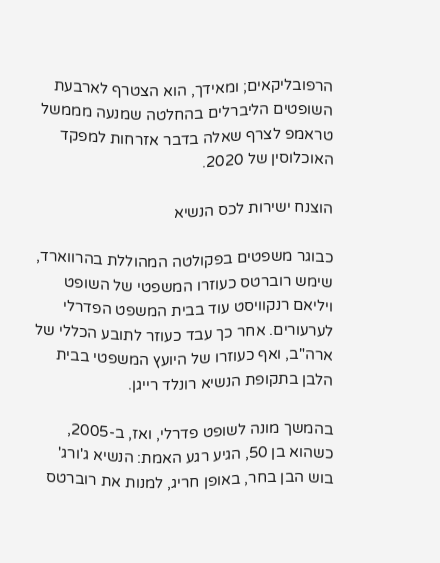הרפובליקאים; ומאידך, הוא הצטרף לארבעת השופטים הליברלים בהחלטה שמנעה מממשל טראמפ לצרף שאלה בדבר אזרחות למפקד האוכלוסין של 2020.

הוצנח ישירות לכס הנשיא

כבוגר משפטים בפקולטה המהוללת בהרווארד, שימש רוברטס כעוזרו המשפטי של השופט ויליאם רנקוויסט עוד בבית המשפט הפדרלי לערעורים. אחר כך עבד כעוזר לתובע הכללי של ארה"ב, ואף כעוזרו של היועץ המשפטי בבית הלבן בתקופת הנשיא רונלד רייגן.

בהמשך מונה לשופט פדרלי, ואז, ב-2005, כשהוא בן 50, הגיע רגע האמת: הנשיא ג'ורג' בוש הבן בחר, באופן חריג, למנות את רוברטס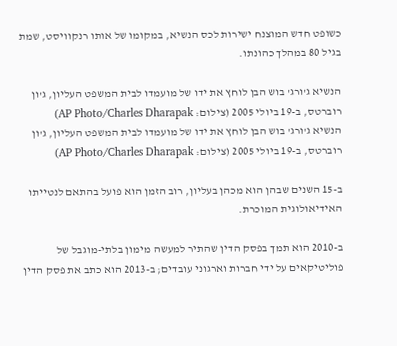כשופט חדש המוצנח ישירות לכס הנשיא, במקומו של אותו רנקוויסט, שמת בגיל 80 במהלך כהונתו.

הנשיא ג'ורג' בוש הבן לוחץ את ידו של מועמדו לבית המשפט העליון, ג'ון רוברטס, ב-19 ביולי 2005 (צילום: AP Photo/Charles Dharapak)
הנשיא ג'ורג' בוש הבן לוחץ את ידו של מועמדו לבית המשפט העליון, ג'ון רוברטס, ב-19 ביולי 2005 (צילום: AP Photo/Charles Dharapak)

ב-15 השנים שבהן הוא מכהן בעליון, רוב הזמן הוא פועל בהתאם לנטייתו האידיאולוגית המוכרת.

ב-2010 הוא תמך בפסק הדין שהתיר למעשה מימון בלתי-מוגבל של פוליטיקאים על ידי חברות וארגוני עובדים; ב-2013 הוא כתב את פסק הדין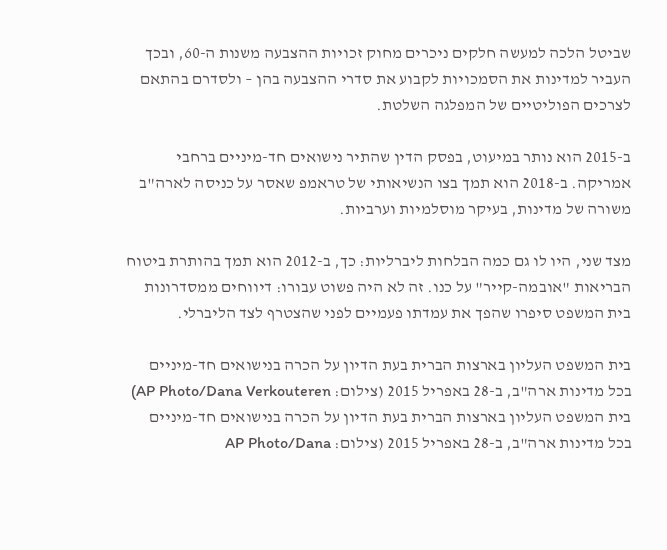שביטל הלכה למעשה חלקים ניכרים מחוק זכויות ההצבעה משנות ה-60, ובכך העביר למדינות את הסמכויות לקבוע את סדרי ההצבעה בהן – ולסדרם בהתאם לצרכים הפוליטיים של המפלגה השלטת.

ב-2015 הוא נותר במיעוט, בפסק הדין שהתיר נישואים חד-מיניים ברחבי אמריקה. ב-2018 הוא תמך בצו הנשיאותי של טראמפ שאסר על כניסה לארה"ב משורה של מדינות, בעיקר מוסלמיות וערביות.

מצד שני, היו לו גם כמה הבלחות ליברליות: כך, ב-2012 הוא תמך בהותרת ביטוח הבריאות "אובמה-קייר" על כנו. זה לא היה פשוט עבורו: דיווחים ממסדרונות בית המשפט סיפרו שהפך את עמדתו פעמיים לפני שהצטרף לצד הליברלי.

בית המשפט העליון בארצות הברית בעת הדיון על הכרה בנישואים חד-מיניים בכל מדינות ארה"ב, ב-28 באפריל 2015 (צילום: AP Photo/Dana Verkouteren)
בית המשפט העליון בארצות הברית בעת הדיון על הכרה בנישואים חד-מיניים בכל מדינות ארה"ב, ב-28 באפריל 2015 (צילום: AP Photo/Dana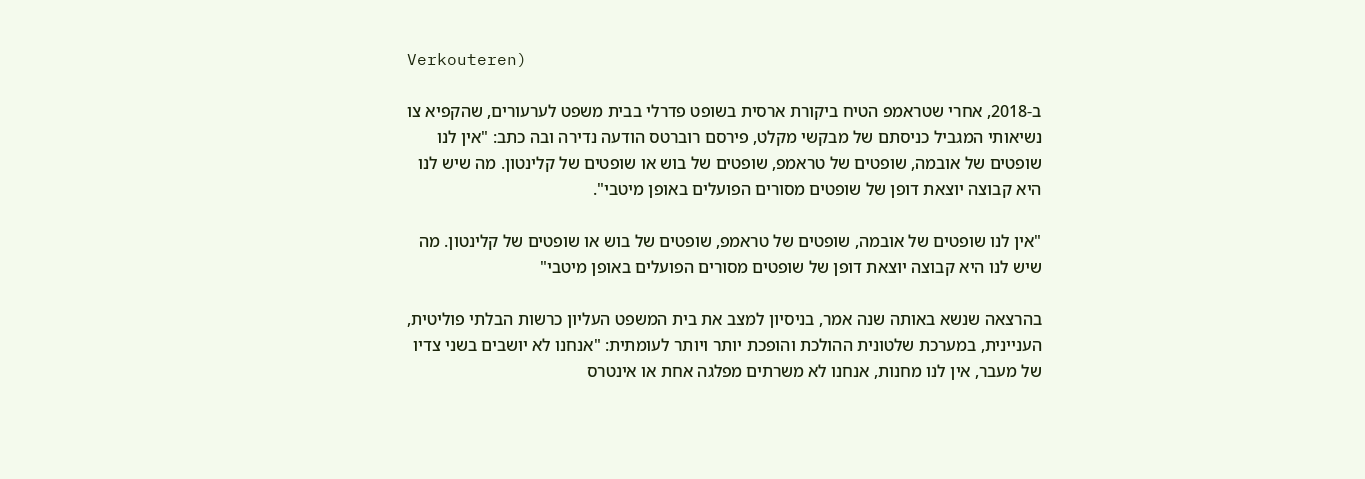Verkouteren)

ב-2018, אחרי שטראמפ הטיח ביקורת ארסית בשופט פדרלי בבית משפט לערעורים, שהקפיא צו נשיאותי המגביל כניסתם של מבקשי מקלט, פירסם רוברטס הודעה נדירה ובה כתב: "אין לנו שופטים של אובמה, שופטים של טראמפ, שופטים של בוש או שופטים של קלינטון. מה שיש לנו היא קבוצה יוצאת דופן של שופטים מסורים הפועלים באופן מיטבי".

"אין לנו שופטים של אובמה, שופטים של טראמפ, שופטים של בוש או שופטים של קלינטון. מה שיש לנו היא קבוצה יוצאת דופן של שופטים מסורים הפועלים באופן מיטבי"

בהרצאה שנשא באותה שנה אמר, בניסיון למצב את בית המשפט העליון כרשות הבלתי פוליטית, העניינית, במערכת שלטונית ההולכת והופכת יותר ויותר לעומתית: "אנחנו לא יושבים בשני צדיו של מעבר, אין לנו מחנות, אנחנו לא משרתים מפלגה אחת או אינטרס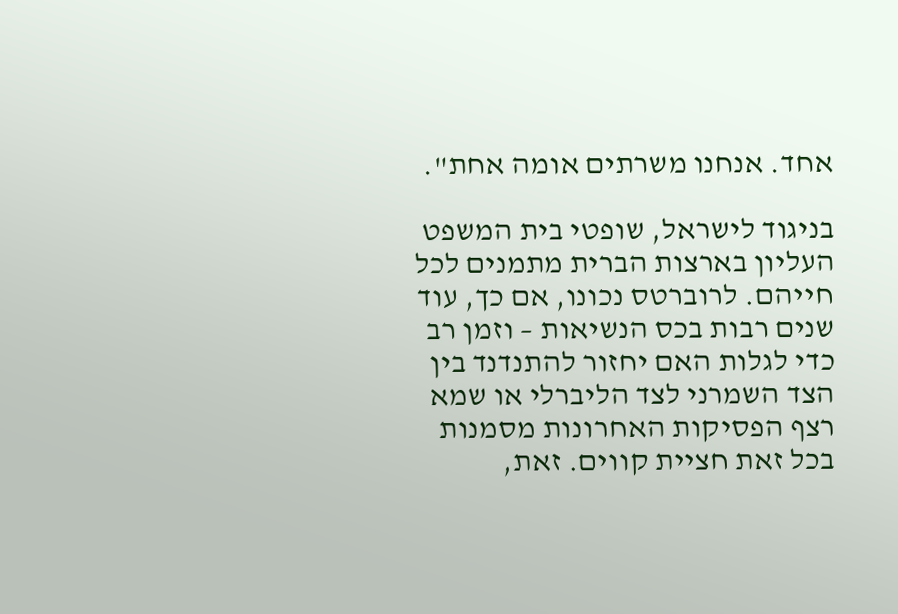אחד. אנחנו משרתים אומה אחת".

בניגוד לישראל, שופטי בית המשפט העליון בארצות הברית מתמנים לכל חייהם. לרוברטס נכונו, אם כך, עוד שנים רבות בכס הנשיאות – וזמן רב כדי לגלות האם יחזור להתנדנד בין הצד השמרני לצד הליברלי או שמא רצף הפסיקות האחרונות מסמנות בכל זאת חציית קווים. זאת,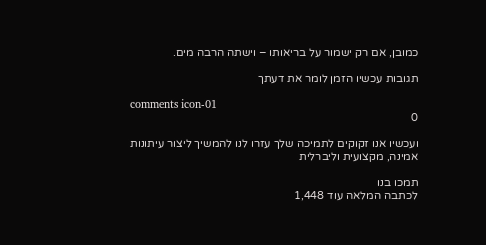כמובן, אם רק ישמור על בריאותו – וישתה הרבה מים.

תגובות עכשיו הזמן לומר את דעתך

comments icon-01
0

ועכשיו אנו זקוקים לתמיכה שלך עזרו לנו להמשיך ליצור עיתונות אמינה, מקצועית וליברלית

תמכו בנו
לכתבה המלאה עוד 1,448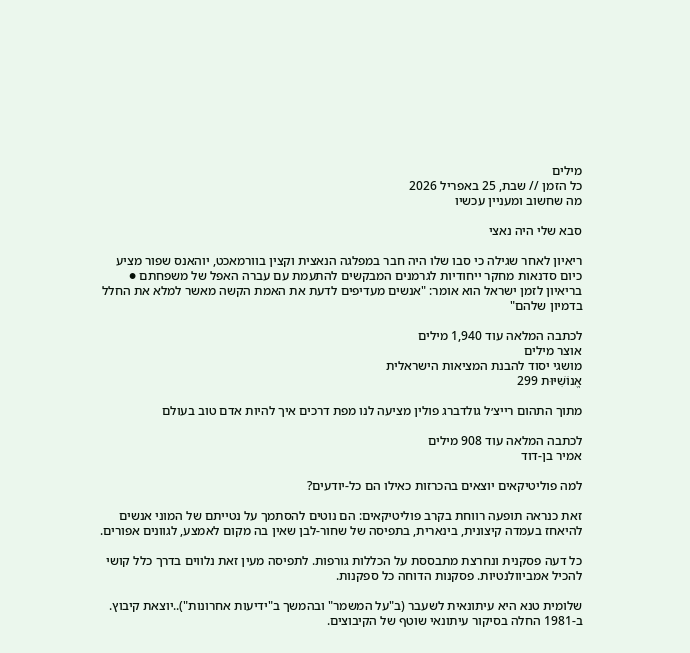מילים
כל הזמן // שבת, 25 באפריל 2026
מה שחשוב ומעניין עכשיו

סבא שלי היה נאצי

ריאיון לאחר שגילה כי סבו שלו היה חבר במפלגה הנאצית וקצין בוורמאכט, יוהאנס שפור מציע כיום סדנאות מחקר ייחודיות לגרמנים המבקשים להתעמת עם עברה האפל של משפחתם ● בריאיון לזמן ישראל הוא אומר: "אנשים מעדיפים לדעת את האמת הקשה מאשר למלא את החלל בדמיון שלהם"

לכתבה המלאה עוד 1,940 מילים
אוצר מילים
מושגי יסוד להבנת המציאות הישראלית
אֱנוֹשִׁיּוּת 299

מתוך התהום רייצ׳ל גולדברג פולין מציעה לנו מפת דרכים איך להיות אדם טוב בעולם

לכתבה המלאה עוד 908 מילים
אמיר בן-דוד

למה פוליטיקאים יוצאים בהכרזות כאילו הם כל-יודעים?

זאת כנראה תופעה רווחת בקרב פוליטיקאים: הם נוטים להסתמך על נטייתם של המוני אנשים להיאחז בעמדה קיצונית, בינארית, בתפיסה של שחור-לבן שאין בה מקום לאמצע, לגוונים אפורים.

כל דעה פסקנית ונחרצת מתבססת על הכללות גורפות. לתפיסה מעין זאת נלווים בדרך כלל קושי להכיל אמביוולנטיות. פסקנות הדוחה כל ספקנות.

שלומית טנא היא עיתונאית לשעבר (ב"על המשמר" ובהמשך ב"ידיעות אחרונות")..יוצאת קיבוץ. ב-1981 החלה בסיקור עיתונאי שוטף של הקיבוצים.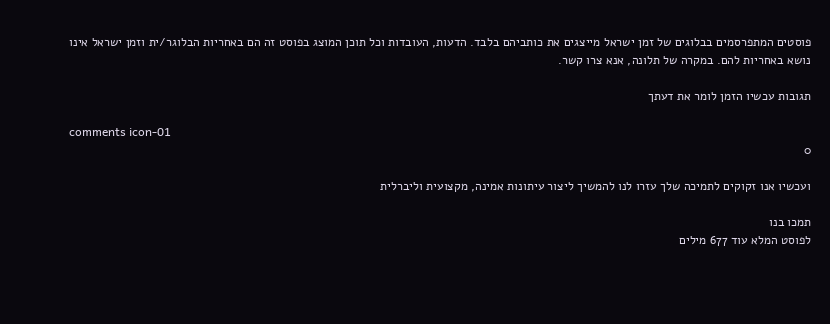פוסטים המתפרסמים בבלוגים של זמן ישראל מייצגים את כותביהם בלבד. הדעות, העובדות וכל תוכן המוצג בפוסט זה הם באחריות הבלוגר/ית וזמן ישראל אינו נושא באחריות להם. במקרה של תלונה, אנא צרו קשר.

תגובות עכשיו הזמן לומר את דעתך

comments icon-01
0

ועכשיו אנו זקוקים לתמיכה שלך עזרו לנו להמשיך ליצור עיתונות אמינה, מקצועית וליברלית

תמכו בנו
לפוסט המלא עוד 677 מילים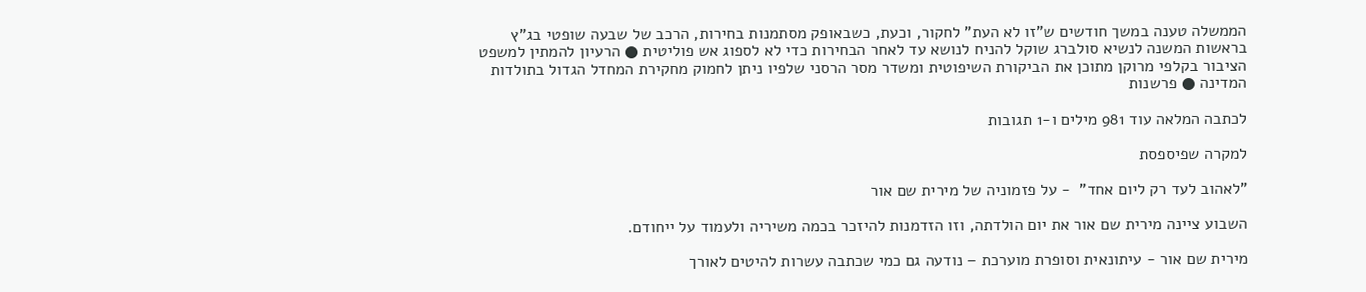הממשלה טענה במשך חודשים ש"זו לא העת" לחקור, וכעת, כשבאופק מסתמנות בחירות, הרכב של שבעה שופטי בג"ץ בראשות המשנה לנשיא סולברג שוקל להניח לנושא עד לאחר הבחירות כדי לא לספוג אש פוליטית ● הרעיון להמתין למשפט הציבור בקלפי מרוקן מתוכן את הביקורת השיפוטית ומשדר מסר הרסני שלפיו ניתן לחמוק מחקירת המחדל הגדול בתולדות המדינה ● פרשנות

לכתבה המלאה עוד 981 מילים ו-1 תגובות

למקרה שפיספסת

"לאהוב לעד רק ליום אחד"  - על פזמוניה של מירית שם אור

השבוע ציינה מירית שם אור את יום הולדתה, וזו הזדמנות להיזכר בכמה משיריה ולעמוד על ייחודם.

מירית שם אור - עיתונאית וסופרת מוערכת – נודעה גם כמי שכתבה עשרות להיטים לאורך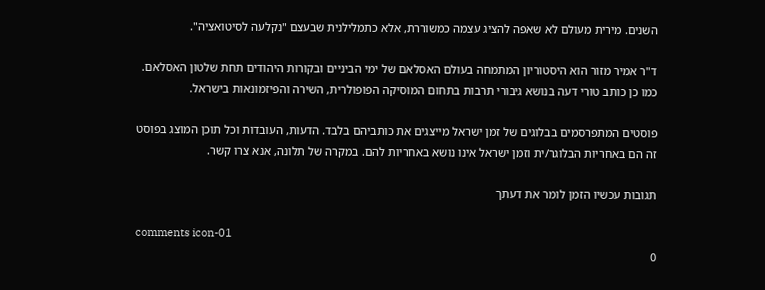השנים. מירית מעולם לא שאפה להציג עצמה כמשוררת, אלא כתמלילנית שבעצם "נקלעה לסיטואציה".

ד"ר אמיר מזור הוא היסטוריון המתמחה בעולם האסלאם של ימי הביניים ובקורות היהודים תחת שלטון האסלאם. כמו כן כותב טורי דעה בנושא גיבורי תרבות בתחום המוסיקה הפופולרית, השירה והפיזמונאות בישראל.

פוסטים המתפרסמים בבלוגים של זמן ישראל מייצגים את כותביהם בלבד. הדעות, העובדות וכל תוכן המוצג בפוסט זה הם באחריות הבלוגר/ית וזמן ישראל אינו נושא באחריות להם. במקרה של תלונה, אנא צרו קשר.

תגובות עכשיו הזמן לומר את דעתך

comments icon-01
0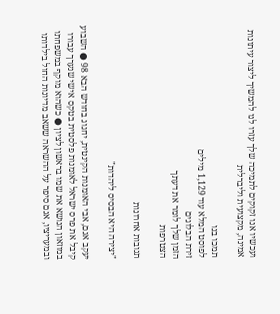ועכשיו אנו זקוקים לתמיכה שלך עזרו לנו להמשיך ליצור עיתונות אמינה, מקצועית וליברלית

תמכו בנו
לפוסט המלא עוד 1,129 מילים
זירת הבלוגים
הזמן שלך לומר את דעתך
הצטרפות

תגובות אחרונות

"יצירה היא הבסיס ליהדות"

יעקב אגם, אבי האומנות הקינטית, יחגוג בחודש הבא 98 ● השבוע קיבל את פרס ישראל לאומנות פלסטית בטקס אישי שנערך עבורו במוזאון הנושא את שמו בראשון לציון ● כשהוא מוקף במשפחתו ובמעריציו, אגם סיפר על ההשראה ששאב מדיונות החול בילדותו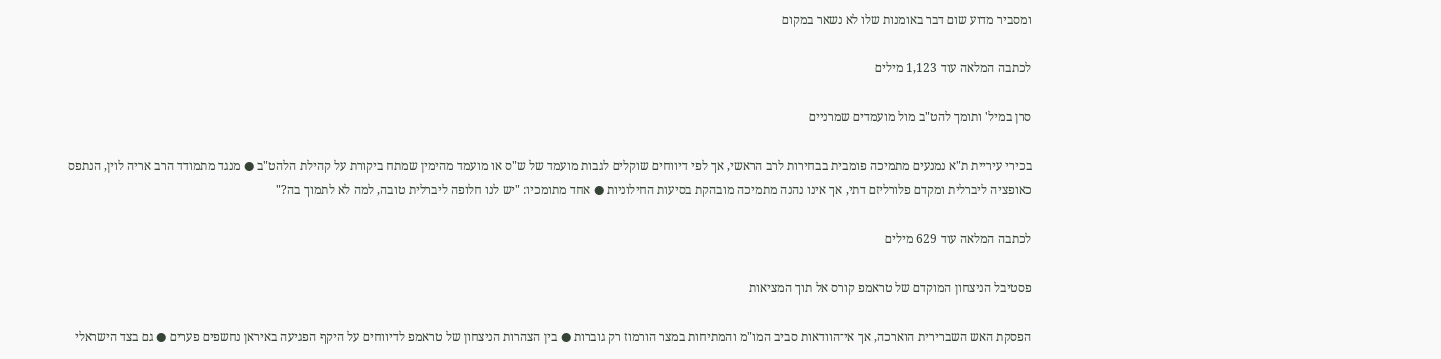ומסביר מדוע שום דבר באומנות שלו לא נשאר במקום

לכתבה המלאה עוד 1,123 מילים

סרן במיל' ותומך להט"ב מול מועמדים שמרניים

בכירי עיריית ת"א נמנעים מתמיכה פומבית בבחירות לרב הראשי, אך לפי דיווחים שוקלים לגבות מועמד של ש"ס או מועמד מהימין שמתח ביקורת על קהילת הלהט"ב ● מנגד מתמודד הרב אריה לוין, הנתפס כאופציה ליברלית ומקדם פלורליזם דתי, אך אינו נהנה מתמיכה מובהקת בסיעות החילוניות ● אחד מתומכיו: "יש לנו חלופה ליברלית טובה, למה לא לתמוך בה?"

לכתבה המלאה עוד 629 מילים

פסטיבל הניצחון המוקדם של טראמפ קורס אל תוך המציאות

הפסקת האש השברירית הוארכה, אך אי־הוודאות סביב המו"מ והמתיחות במצר הורמוז רק גוברות ● בין הצהרות הניצחון של טראמפ לדיווחים על היקף הפגיעה באיראן נחשפים פערים ● גם בצד הישראלי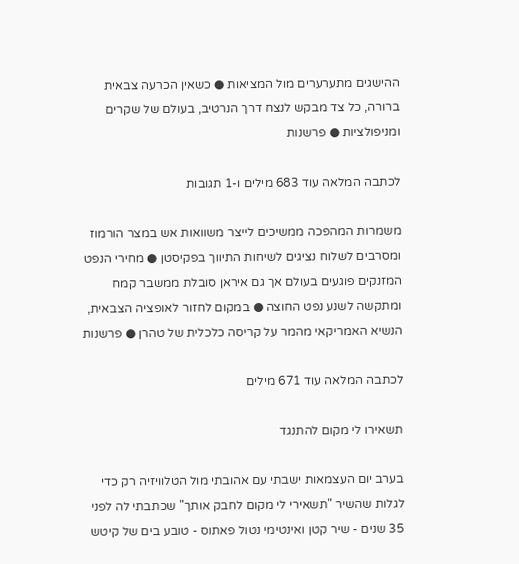ההישגים מתערערים מול המציאות ● כשאין הכרעה צבאית ברורה, כל צד מבקש לנצח דרך הנרטיב, בעולם של שקרים ומניפולציות ● פרשנות

לכתבה המלאה עוד 683 מילים ו-1 תגובות

משמרות המהפכה ממשיכים לייצר משוואות אש במצר הורמוז ומסרבים לשלוח נציגים לשיחות התיווך בפקיסטן ● מחירי הנפט המזנקים פוגעים בעולם אך גם איראן סובלת ממשבר קמח ומתקשה לשנע נפט החוצה ● במקום לחזור לאופציה הצבאית, הנשיא האמריקאי מהמר על קריסה כלכלית של טהרן ● פרשנות

לכתבה המלאה עוד 671 מילים

תשאירו לי מקום להתנגד

בערב יום העצמאות ישבתי עם אהובתי מול הטלוויזיה רק כדי לגלות שהשיר "תשאירי לי מקום לחבק אותך" שכתבתי לה לפני 35 שנים - שיר קטן ואינטימי נטול פאתוס - טובע בים של קיטש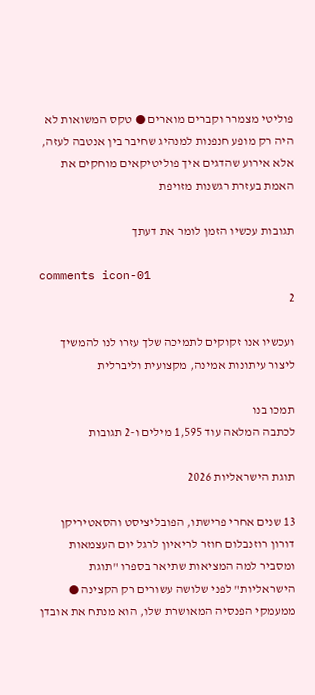פוליטי מצמרר וקברים מוארים ● טקס המשואות לא היה רק מופע חנפנות למנהיג שחיבר בין אנטבה לעזה, אלא אירוע שהדגים איך פוליטיקאים מוחקים את האמת בעזרת רגשנות מזויפת

תגובות עכשיו הזמן לומר את דעתך

comments icon-01
2

ועכשיו אנו זקוקים לתמיכה שלך עזרו לנו להמשיך ליצור עיתונות אמינה, מקצועית וליברלית

תמכו בנו
לכתבה המלאה עוד 1,595 מילים ו-2 תגובות

תוגת הישראליות 2026

13 שנים אחרי פרישתו, הפובליציסט והסאטיריקן דורון רוזנבלום חוזר לריאיון לרגל יום העצמאות ומסביר למה המציאות שתיאר בספרו "תוגת הישראליות" לפני שלושה עשורים רק הקצינה ● ממעמקי הפנסיה המאושרת שלו, הוא מנתח את אובדן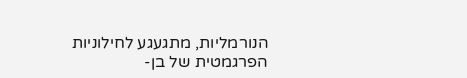הנורמליות, מתגעגע לחילוניות הפרגמטית של בן-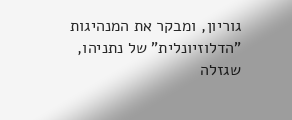גוריון, ומבקר את המנהיגות "הדלוזיונלית" של נתניהו, שגזלה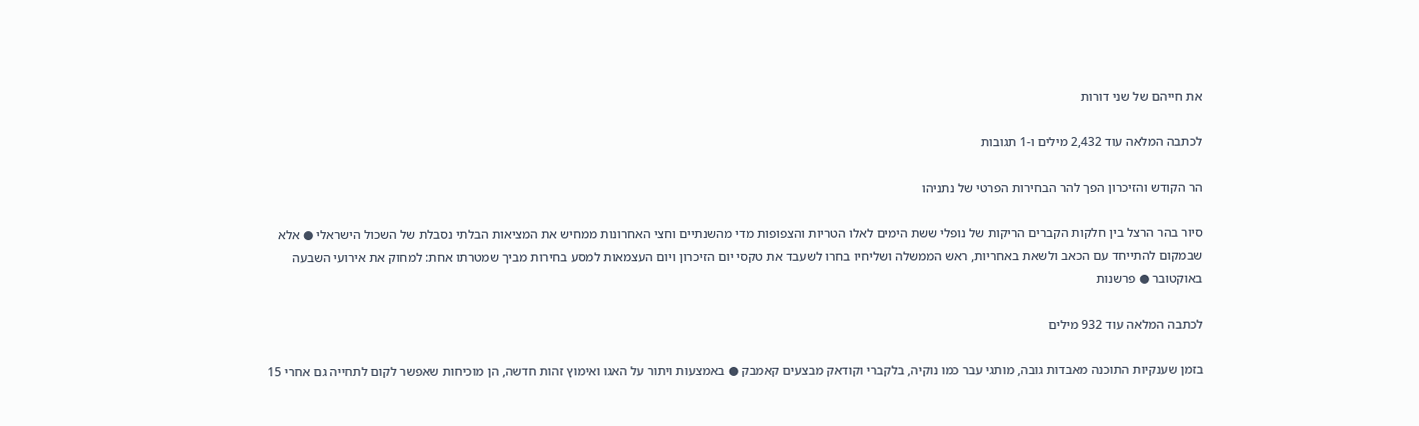את חייהם של שני דורות

לכתבה המלאה עוד 2,432 מילים ו-1 תגובות

הר הקודש והזיכרון הפך להר הבחירות הפרטי של נתניהו

סיור בהר הרצל בין חלקות הקברים הריקות של נופלי ששת הימים לאלו הטריות והצפופות מדי מהשנתיים וחצי האחרונות ממחיש את המציאות הבלתי נסבלת של השכול הישראלי ● אלא שבמקום להתייחד עם הכאב ולשאת באחריות, ראש הממשלה ושליחיו בחרו לשעבד את טקסי יום הזיכרון ויום העצמאות למסע בחירות מביך שמטרתו אחת: למחוק את אירועי השבעה באוקטובר ● פרשנות

לכתבה המלאה עוד 932 מילים

בזמן שענקיות התוכנה מאבדות גובה, מותגי עבר כמו נוקיה, בלקברי וקודאק מבצעים קאמבק ● באמצעות ויתור על האגו ואימוץ זהות חדשה, הן מוכיחות שאפשר לקום לתחייה גם אחרי 15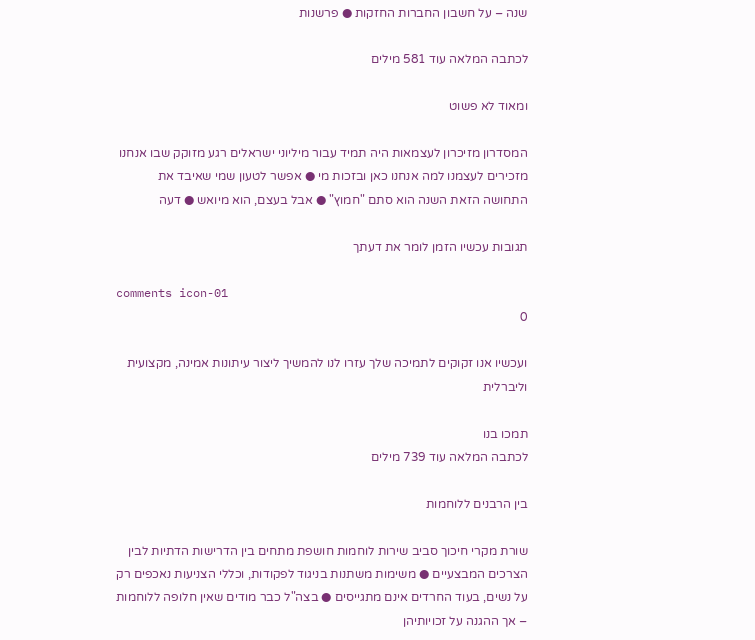שנה – על חשבון החברות החזקות ● פרשנות

לכתבה המלאה עוד 581 מילים

ומאוד לא פשוט

המסדרון מזיכרון לעצמאות היה תמיד עבור מיליוני ישראלים רגע מזוקק שבו אנחנו מזכירים לעצמנו למה אנחנו כאן ובזכות מי ● אפשר לטעון שמי שאיבד את התחושה הזאת השנה הוא סתם "חמוץ" ● אבל בעצם, הוא מיואש ● דעה

תגובות עכשיו הזמן לומר את דעתך

comments icon-01
0

ועכשיו אנו זקוקים לתמיכה שלך עזרו לנו להמשיך ליצור עיתונות אמינה, מקצועית וליברלית

תמכו בנו
לכתבה המלאה עוד 739 מילים

בין הרבנים ללוחמות

שורת מקרי חיכוך סביב שירות לוחמות חושפת מתחים בין הדרישות הדתיות לבין הצרכים המבצעיים ● משימות משתנות בניגוד לפקודות, וכללי הצניעות נאכפים רק על נשים, בעוד החרדים אינם מתגייסים ● בצה"ל כבר מודים שאין חלופה ללוחמות – אך ההגנה על זכויותיהן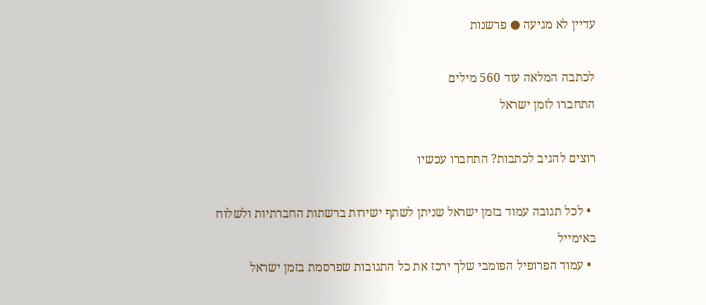עדיין לא מגיעה ● פרשנות

לכתבה המלאה עוד 560 מילים
התחברו לזמן ישראל

רוצים להגיב לכתבות? התחברו עכשיו

  • לכל תגובה עמוד בזמן ישראל שניתן לשתף ישירות ברשתות החברתיות ולשלוח באימייל
  • עמוד הפרופיל הפומבי שלך ירכז את כל התגובות שפרסמת בזמן ישראל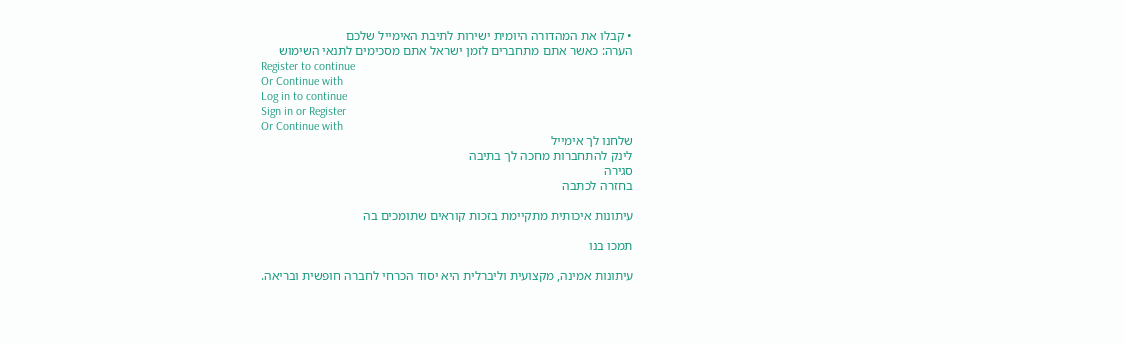• קבלו את המהדורה היומית ישירות לתיבת האימייל שלכם
הערה: כאשר אתם מתחברים לזמן ישראל אתם מסכימים לתנאי השימוש
Register to continue
Or Continue with
Log in to continue
Sign in or Register
Or Continue with
שלחנו לך אימייל
לינק להתחברות מחכה לך בתיבה
סגירה
בחזרה לכתבה

עיתונות איכותית מתקיימת בזכות קוראים שתומכים בה

תמכו בנו

עיתונות אמינה, מקצועית וליברלית היא יסוד הכרחי לחברה חופשית ובריאה.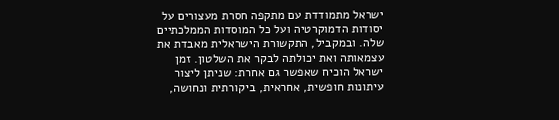ישראל מתמודדת עם מתקפה חסרת מעצורים על יסודות הדמוקרטיה ועל כל המוסדות הממלכתיים שלה. ובמקביל, התקשורת הישראלית מאבדת את עצמאותה ואת יכולתה לבקר את השלטון. זמן ישראל הוכיח שאפשר גם אחרת: שניתן ליצור עיתונות חופשית, אחראית, ביקורתית ונחושה,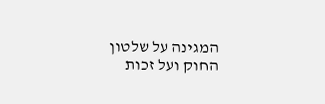המגינה על שלטון החוק ועל זכות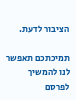הציבור לדעת.

תמיכתכם תאפשר לנו להמשיך לפרסם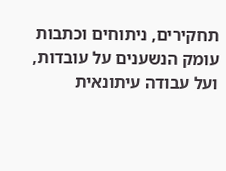תחקירים, ניתוחים וכתבות עומק הנשענים על עובדות, ועל עבודה עיתונאית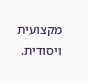מקצועית ויסודית.